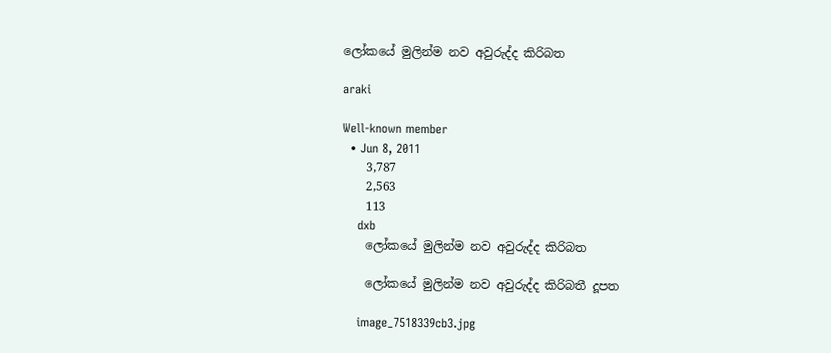ලෝකයේ මුලින්ම නව අවුරුද්ද කිරිබත

araki

Well-known member
  • Jun 8, 2011
    3,787
    2,563
    113
    dxb
    ලෝකයේ මුලින්ම නව අවුරුද්ද කිරිබත

    ලෝකයේ මුලින්ම නව අවුරුද්ද කිරිබතී දූපත

    image_7518339cb3.jpg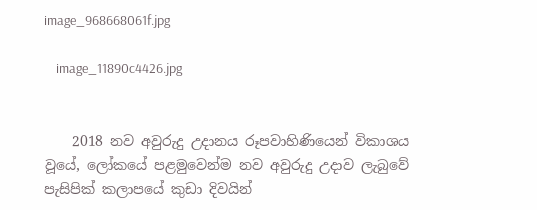image_968668061f.jpg

    image_11890c4426.jpg


    2018 නව අවුරුදු උදානය රූපවාහිණියෙන් විකාශය වූයේ, ලෝකයේ පළමුවෙන්ම නව අවුරුදු උදාව ලැබුවේ පැසිපික් කලාපයේ කුඩා දිවයින්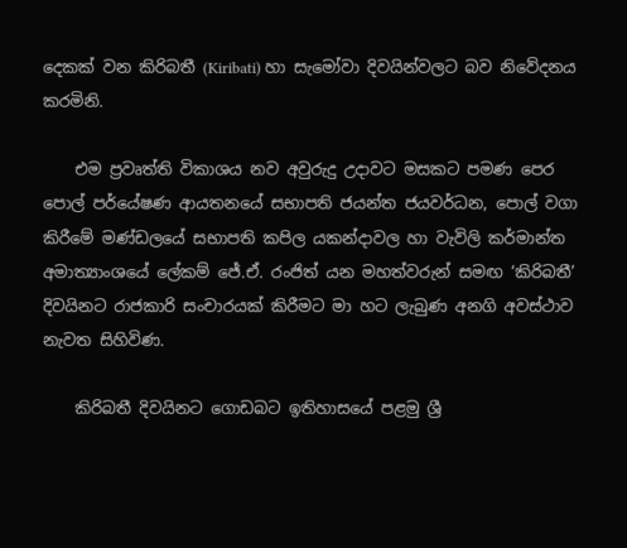දෙකක් වන කිරිබතී (Kiribati) හා සැමෝවා දිවයින්වලට බව නිවේදනය කරමිනි.

    එම ප්‍රවෘත්ති විකාශය නව අවුරුදු උදාවට මසකට පමණ පෙර පොල් පර්යේෂණ ආයතනයේ සභාපති ජයන්ත ජයවර්ධන, පොල් වගා කිරීමේ මණ්ඩලයේ සභාපති කපිල යකන්දාවල හා වැවිලි කර්මාන්ත අමාත්‍යාංශයේ ලේකම් ජේ.ඒ. රංජිත් යන මහත්වරුන් සමඟ ‘කිරිබතී’ දිවයිනට රාජකාරි සංචාරයක් කිරීමට මා හට ලැබුණ අනගි අවස්ථාව නැවත සිහිවිණ.

    කිරිබතී දිවයිනට ගොඩබට ඉතිහාසයේ පළමු ශ්‍රී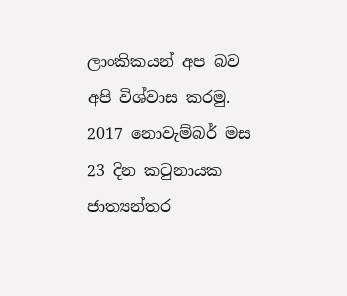ලාංකිකයන් අප බව අපි විශ්වාස කරමු. 2017 නොවැම්බර් මස 23 දින කටුනායක ජාත්‍යන්තර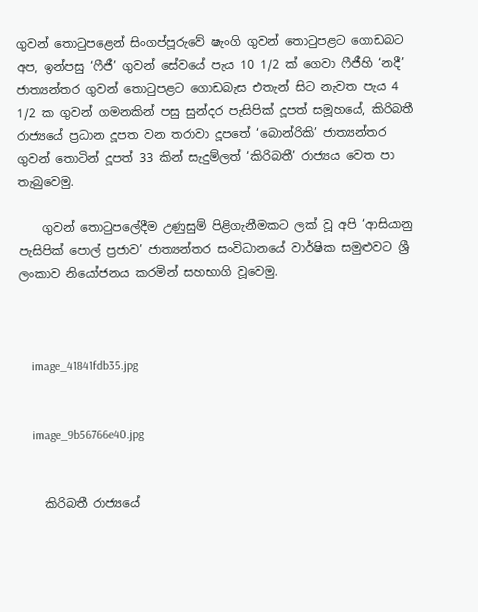ගුවන් තොටුපළෙන් සිංගප්පූරුවේ ෂැංගි ගුවන් තොටුපළට ගොඩබට අප, ඉන්පසු ‘ෆීජී’ ගුවන් සේවයේ පැය 10 1/2 ක් ගෙවා ෆීජීහි ‘නදී’ ජාත්‍යන්තර ගුවන් තොටුපළට ගොඩබැස එතැන් සිට නැවත පැය 4 1/2 ක ගුවන් ගමනකින් පසු සුන්දර පැසිපික් දූපත් සමූහයේ, කිරිබතී රාජ්‍යයේ ප්‍රධාන දූපත වන තරාවා දූපතේ ‘බොන්රිකි’ ජාත්‍යන්තර ගුවන් තොටින් දූපත් 33 කින් සැදුම්ලත් ‘කිරිබතී’ රාජ්‍යය වෙත පා තැබුවෙමු.

    ගුවන් තොටුපලේදීම උණුසුම් පිළිගැනීමකට ලක් වූ අපි ‘ආසියානු පැසිපික් පොල් ප්‍රජාව’ ජාත්‍යන්තර සංවිධානයේ වාර්ෂික සමුළුවට ශ්‍රී ලංකාව නියෝජනය කරමින් සහභාගි වූවෙමු.



    image_41841fdb35.jpg


    image_9b56766e40.jpg


    කිරිබතී රාජ්‍යයේ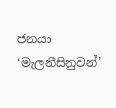ජනයා ‘මැලනීසිනුවන්’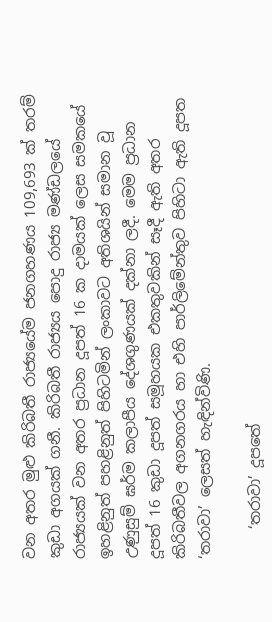වන අතර මුළු කිරිබතී රාජ්‍යයේම ජනගහණය 109,693 ක් තරම් කුඩා අගයක් ගනී. කිරිබතී රාජ්‍යය පොදු රාජ්‍ය මණ්ඩලයේ රාජ්‍යයක් වන අතර ප්‍රධාන දූපත් 16 ක දාමයක් ලෙස සමකයේ ඉහළිනුත් පහළිනුත් පිහිටමින් ලංකාවට අතිශයින් සමාන වූ උණුසුම් ඝර්ම කලාපීය දේශගුණයක් දක්නා ලදී. මෙම ප්‍රධාන දූපත් 16 කුඩා දූපත් සමූහයක එකතුවකින් සෑදී ඇති අතර කිරිබතීවල අගනගරය හා එහි පාර්ලිමේන්තුව පිහිටා ඇති දූපත ‘තරාවා’ ලෙසත් හැඳින්විණි.

    ‘තරාවා’ දූපතේ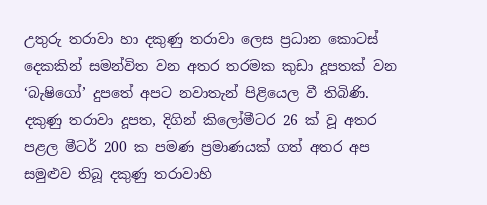උතුරු තරාවා හා දකුණු තරාවා ලෙස ප්‍රධාන කොටස් දෙකකින් සමන්විත වන අතර තරමක කුඩා දූපතක් වන ‘බැෂිගෝ’ දුපතේ අපට නවාතැන් පිළියෙල වී තිබිණි. දකුණු තරාවා දූපත, දිගින් කිලෝමීටර 26 ක් වූ අතර පළල මීටර් 200 ක පමණ ප්‍රමාණයක් ගත් අතර අප සමුළුව තිබූ දකුණු තරාවාහි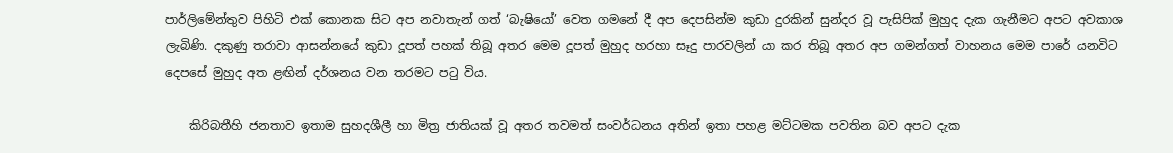පාර්ලිමේන්තුව පිහිටි එක් කොනක සිට අප නවාතැන් ගත් ‘බැෂියෝ’ වෙත ගමනේ දී අප දෙපසින්ම කුඩා දුරකින් සුන්දර වූ පැසිපික් මුහුද දැක ගැනීමට අපට අවකාශ ලැබිණි. දකුණු තරාවා ආසන්නයේ කුඩා දූපත් පහක් තිබූ අතර මෙම දූපත් මුහුද හරහා සෑදු පාරවලින් යා කර තිබූ අතර අප ගමන්ගත් වාහනය මෙම පාරේ යනවිට දෙපසේ මුහුද අත ළඟින් දර්ශනය වන තරමට පටු විය.

    කිරිබතීහි ජනතාව ඉතාම සුහදශීලී හා මිත්‍ර ජාතියක් වූ අතර තවමත් සංවර්ධනය අතින් ඉතා පහළ මට්ටමක පවතින බව අපට දැක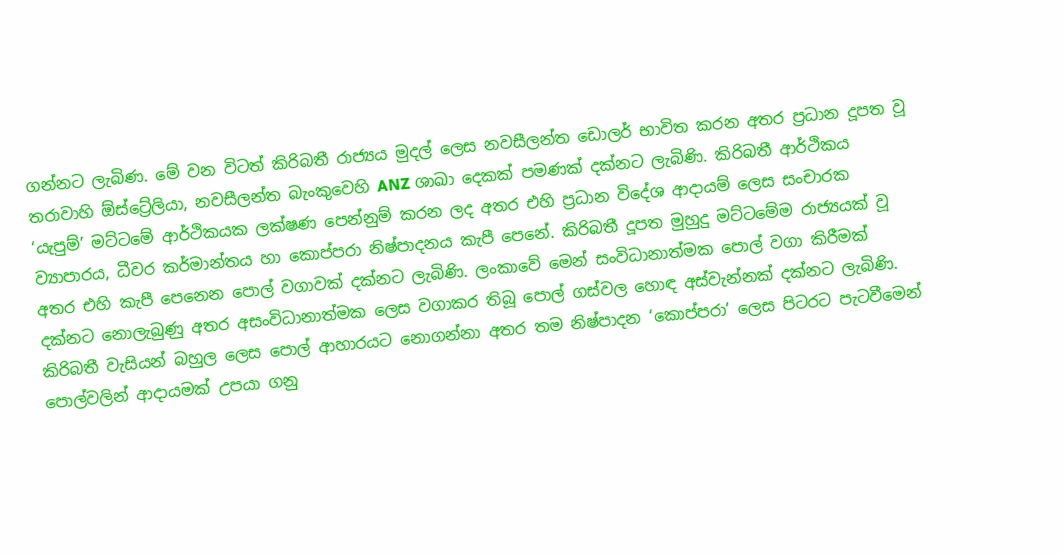ගන්නට ලැබිණ. මේ වන විටත් කිරිබතී රාජ්‍යය මුදල් ලෙස නවසීලන්ත ඩොලර් භාවිත කරන අතර ප්‍රධාන දූපත වූ තරාවාහි ඕස්ට්‍රේලියා, නවසීලන්ත බැංකුවෙහි ANZ ශාඛා දෙකක් පමණක් දක්නට ලැබිණි. කිරිබතී ආර්ථිකය ‘යැපුම්’ මට්ටමේ ආර්ථිකයක ලක්ෂණ පෙන්නුම් කරන ලද අතර එහි ප්‍රධාන විදේශ ආදායම් ලෙස සංචාරක ව්‍යාපාරය, ධීවර කර්මාන්තය හා කොප්පරා නිෂ්පාදනය කැපී පෙනේ. කිරිබතී දූපත මුහුදු මට්ටමේම රාජ්‍යයක් වූ අතර එහි කැපී පෙනෙන පොල් වගාවක් දක්නට ලැබිණි. ලංකාවේ මෙන් සංවිධානාත්මක පොල් වගා කිරීමක් දක්නට නොලැබුණු අතර අසංවිධානාත්මක ලෙස වගාකර තිබූ පොල් ගස්වල හොඳ අස්වැන්නක් දක්නට ලැබිණි. කිරිබතී වැසියන් බහුල ලෙස පොල් ආහාරයට නොගන්නා අතර තම නිෂ්පාදන ‘කොප්පරා’ ලෙස පිටරට පැටවීමෙන් පොල්වලින් ආදායමක් උපයා ගනු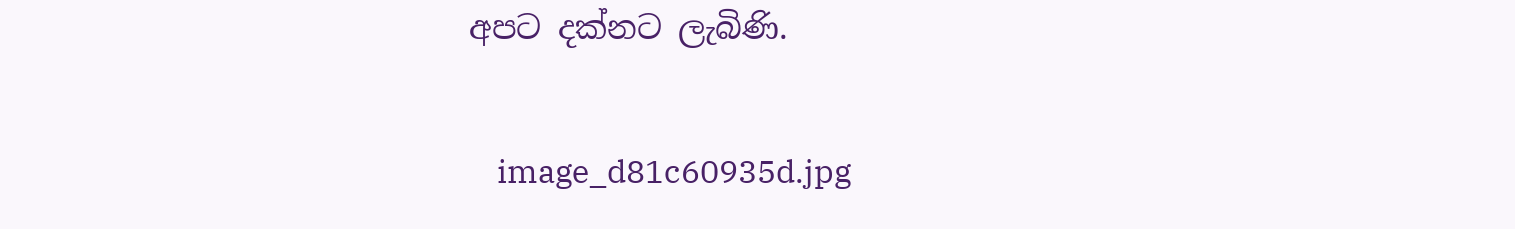අපට දක්නට ලැබිණි.

    image_d81c60935d.jpg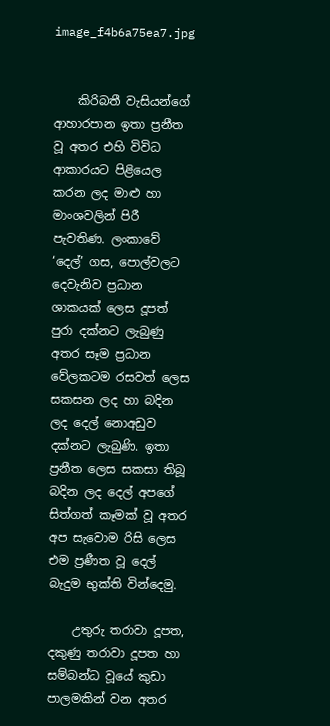image_f4b6a75ea7.jpg


    කිරිබතී වැසියන්ගේ ආහාරපාන ඉතා ප්‍රනීත වූ අතර එහි විවිධ ආකාරයට පිළියෙල කරන ලද මාළු හා මාංශවලින් පිරී පැවතිණ. ලංකාවේ ‘දෙල්’ ගස, පොල්වලට දෙවැනිව ප්‍රධාන ශාකයක් ලෙස දූපත් පුරා දක්නට ලැබුණු අතර සෑම ප්‍රධාන වේලකටම රසවත් ලෙස සකසන ලද හා බදින ලද දෙල් නොඅඩුව දක්නට ලැබුණි. ඉතා ප්‍රනීත ලෙස සකසා තිබූ බදින ලද දෙල් අපගේ සිත්ගත් කෑමක් වූ අතර අප සැවොම රිසි ලෙස එම ප්‍රණීත වූ දෙල් බැදුම භුක්ති වින්දෙමු.

    උතුරු තරාවා දූපත, දකුණු තරාවා දූපත හා සම්බන්ධ වූයේ කුඩා පාලමකින් වන අතර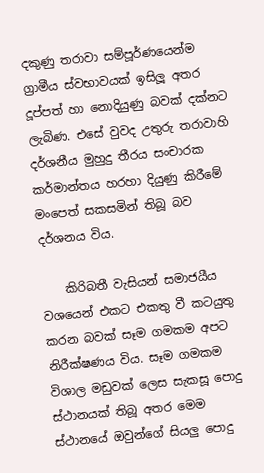දකුණු තරාවා සම්පූර්ණයෙන්ම ග්‍රාමීය ස්වභාවයක් ඉසිලූ අතර දූප්පත් හා නොදියුණු බවක් දක්නට ලැබිණ. එසේ වුවද උතුරු තරාවාහි දර්ශනීය මුහුදු තීරය සංචාරක කර්මාන්තය හරහා දියුණු කිරීමේ මංපෙත් සකසමින් තිබූ බව දර්ශනය විය.

    කිරිබතී වැසියන් සමාජයීය වශයෙන් එකට එකතු වී කටයුතු කරන බවක් සෑම ගමකම අපට නිරීක්ෂණය විය. සෑම ගමකම විශාල මඩුවක් ලෙස සැකසූ පොදු ස්ථානයක් තිබූ අතර මෙම ස්ථානයේ ඔවුන්ගේ සියලු පොදු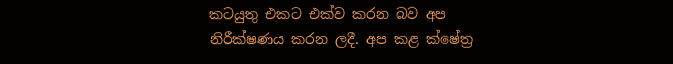කටයුතු එකට එක්ව කරන බව අප නිරීක්ෂණය කරන ලදී. අප කළ ක්ෂේත්‍ර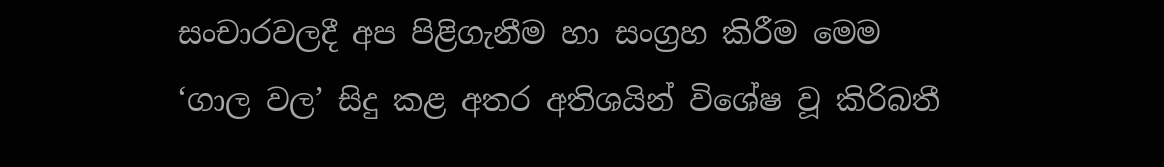සංචාරවලදී අප පිළිගැනීම හා සංග්‍රහ කිරීම මෙම ‘ගාල වල’ සිදු කළ අතර අතිශයින් විශේෂ වූ කිරිබතී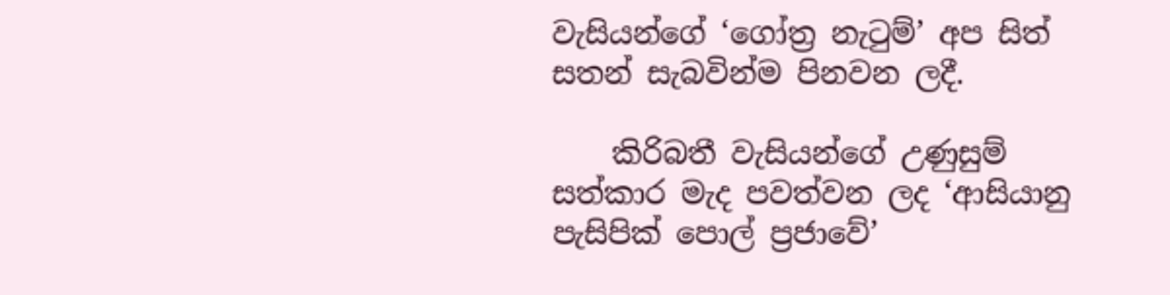වැසියන්ගේ ‘ගෝත්‍ර නැටුම්’ අප සිත් සතන් සැබවින්ම පිනවන ලදී.

    කිරිබතී වැසියන්ගේ උණුසුම් සත්කාර මැද පවත්වන ලද ‘ආසියානු පැසිපික් පොල් ප්‍රජාවේ’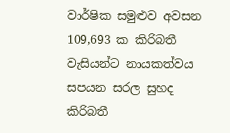වාර්ෂික සමුළුව අවසන 109,693 ක කිරිබතී වැසියන්ට නායකත්වය සපයන සරල සුහද කිරිබතී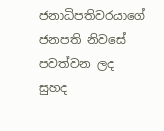ජනාධිපතිවරයාගේ ජනපති නිවසේ පවත්වන ලද සුහද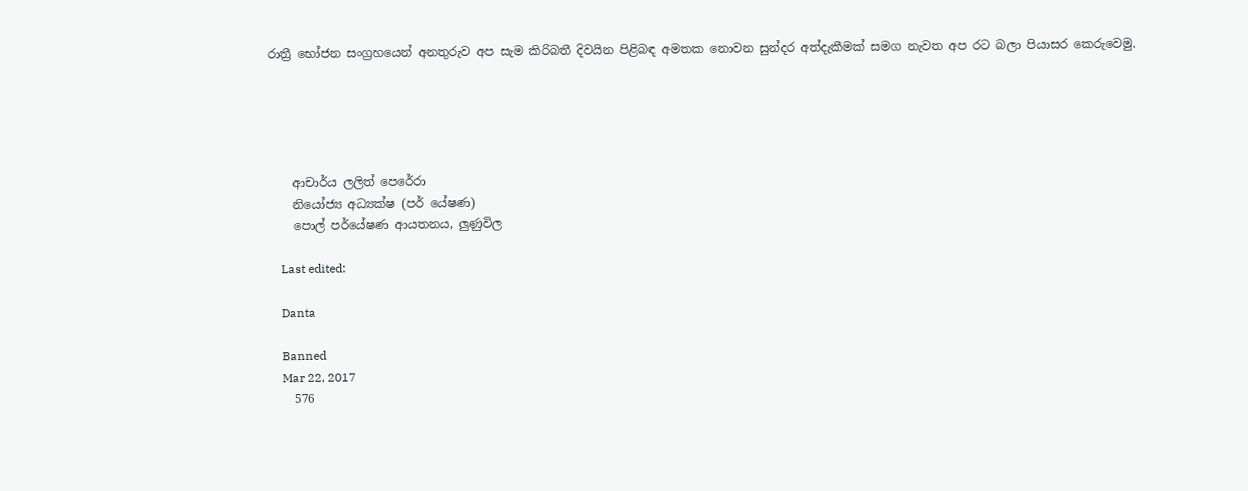රාත්‍රී භෝජන සංග්‍රහයෙන් අනතුරුව අප සැම කිරිබතී දිවයින පිළිබඳ අමතක නොවන සුන්දර අත්දැකීමක් සමග නැවත අප රට බලා පියාසර කෙරුවෙමු.





    ආචාර්ය ලලිත් පෙරේරා
    නියෝජ්‍ය අධ්‍යක්ෂ (පර් යේෂණ)
    පොල් පර්යේෂණ ආයතනය, ලුණුවිල

    Last edited:

    Danta

    Banned
    Mar 22, 2017
    576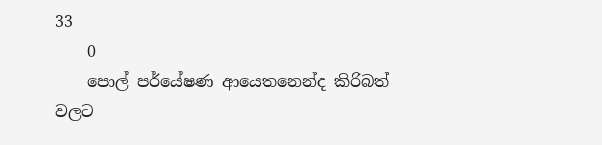33
    0
    පොල් පර්යේෂණ ආයෙතනෙන්ද කිරිබත් වලට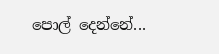පොල් දෙන්නේ...